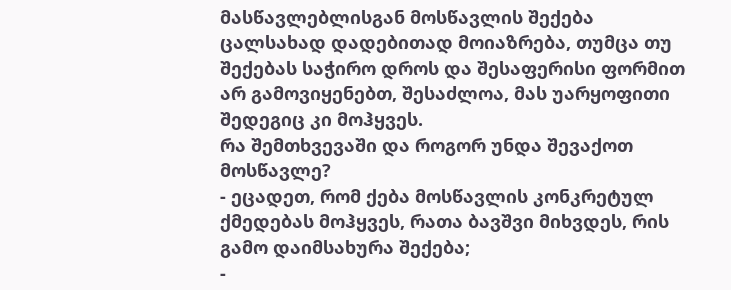მასწავლებლისგან მოსწავლის შექება ცალსახად დადებითად მოიაზრება, თუმცა თუ შექებას საჭირო დროს და შესაფერისი ფორმით არ გამოვიყენებთ, შესაძლოა, მას უარყოფითი შედეგიც კი მოჰყვეს.
რა შემთხვევაში და როგორ უნდა შევაქოთ მოსწავლე?
- ეცადეთ, რომ ქება მოსწავლის კონკრეტულ ქმედებას მოჰყვეს, რათა ბავშვი მიხვდეს, რის გამო დაიმსახურა შექება;
-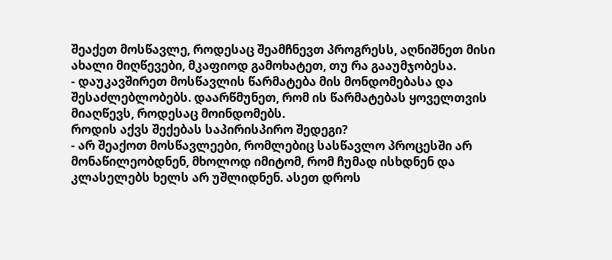შეაქეთ მოსწავლე, როდესაც შეამჩნევთ პროგრესს, აღნიშნეთ მისი ახალი მიღწევები, მკაფიოდ გამოხატეთ, თუ რა გააუმჯობესა.
- დაუკავშირეთ მოსწავლის წარმატება მის მონდომებასა და შესაძლებლობებს. დაარწმუნეთ, რომ ის წარმატებას ყოველთვის მიაღწევს, როდესაც მოინდომებს.
როდის აქვს შექებას საპირისპირო შედეგი?
- არ შეაქოთ მოსწავლეები, რომლებიც სასწავლო პროცესში არ მონაწილეობდნენ, მხოლოდ იმიტომ, რომ ჩუმად ისხდნენ და კლასელებს ხელს არ უშლიდნენ. ასეთ დროს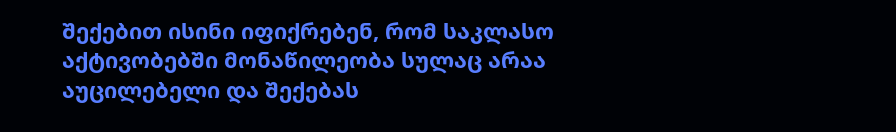შექებით ისინი იფიქრებენ, რომ საკლასო აქტივობებში მონაწილეობა სულაც არაა აუცილებელი და შექებას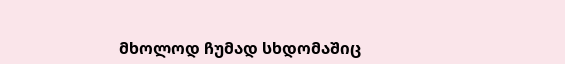მხოლოდ ჩუმად სხდომაშიც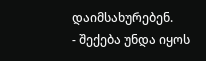დაიმსახურებენ.
- შექება უნდა იყოს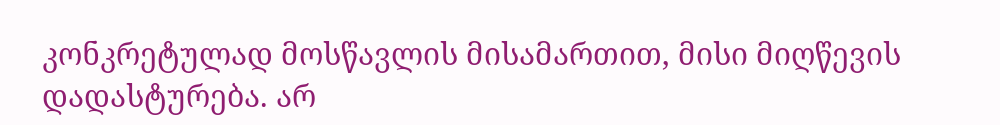კონკრეტულად მოსწავლის მისამართით, მისი მიღწევის დადასტურება. არ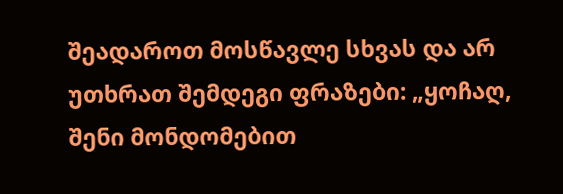შეადაროთ მოსწავლე სხვას და არ უთხრათ შემდეგი ფრაზები: „ყოჩაღ, შენი მონდომებით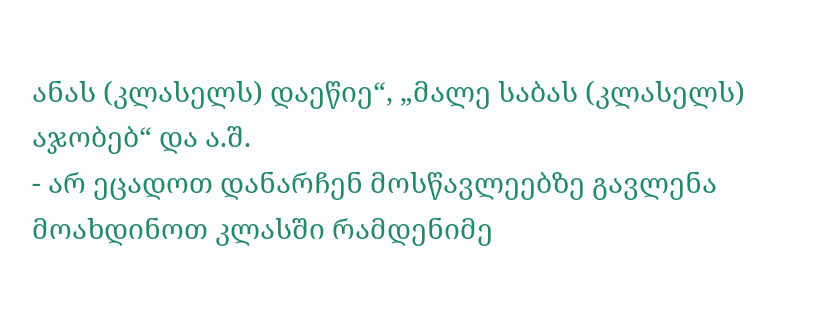ანას (კლასელს) დაეწიე“, „მალე საბას (კლასელს) აჯობებ“ და ა.შ.
- არ ეცადოთ დანარჩენ მოსწავლეებზე გავლენა მოახდინოთ კლასში რამდენიმე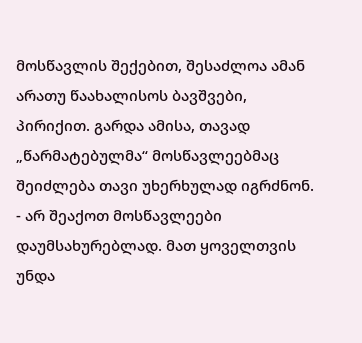მოსწავლის შექებით, შესაძლოა ამან არათუ წაახალისოს ბავშვები, პირიქით. გარდა ამისა, თავად „წარმატებულმა“ მოსწავლეებმაც შეიძლება თავი უხერხულად იგრძნონ.
- არ შეაქოთ მოსწავლეები დაუმსახურებლად. მათ ყოველთვის უნდა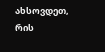ახსოვდეთ, რის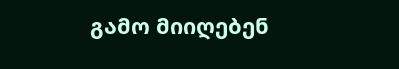გამო მიიღებენ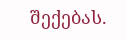შექებას.